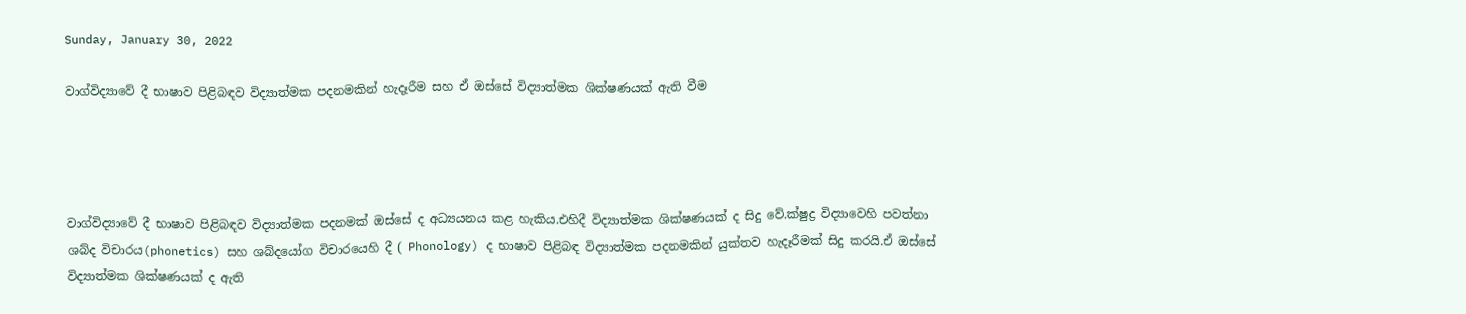Sunday, January 30, 2022

වාග්විද්‍යාවේ දී භාෂාව පිළිබඳව විද්‍යාත්මක පදනමකින් හැදෑරීම සහ ඒ ඔස්සේ විද්‍යාත්මක ශික්ෂණයක් ඇති වීම




වාග්විද්‍යාවේ දී භාෂාව පිළිබඳව විද්‍යාත්මක පදනමක් ඔස්සේ ද අධ්‍යයනය කළ හැකිය.එහිදී විද්‍යාත්මක ශික්ෂණයක් ද සිදු වේ.ක්ෂුද්‍ර විද්‍යාවෙහි පවත්නා ශබ්ද විචාරය(phonetics) සහ ශබ්දයෝග විචාරයෙහි දී ( Phonology) ද භාෂාව පිළිබඳ විද්‍යාත්මක පදනමකින් යුක්තව හැදෑරීමක් සිදු කරයි.ඒ ඔස්සේ විද්‍යාත්මක ශික්ෂණයක් ද ඇති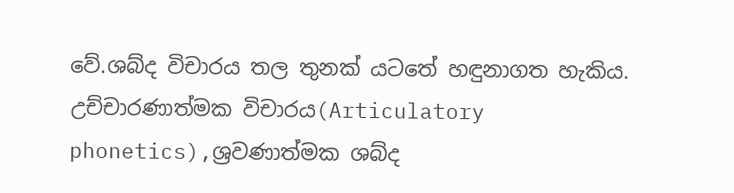වේ.ශබ්ද විචාරය තල තුනක් යටතේ හඳුනාගත හැකිය. උච්චාරණාත්මක විචාරය(Articulatory phonetics),ශ්‍රවණාත්මක ශබ්ද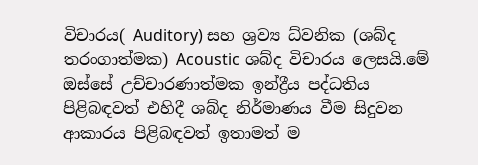විචාරය( Auditory) සහ ශ්‍රව්‍ය ධ්වනික (ශබ්ද තරංගාත්මක) Acoustic ශබ්ද විචාරය ලෙසයි.මේ ඔස්සේ උච්චාරණාත්මක ඉන්ද්‍රීය පද්ධතිය පිළිබඳවත් එහිදී ශබ්ද නිර්මාණය වීම සිදුවන ආකාරය පිළිබඳවත් ඉතාමත් ම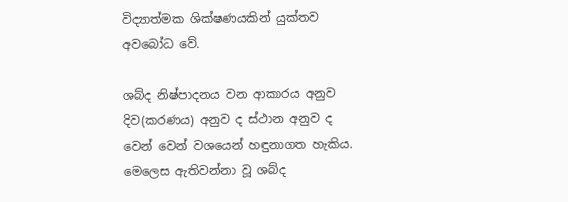විද්‍යාත්මක ශික්ෂණයකින් යුක්තව අවබෝධ වේ.

ශබ්ද නිෂ්පාදනය වන ආකාරය අනුව දිව(කරණය) අනුව ද ස්ථාන අනුව ද වෙන් වෙන් වශයෙන් හඳුනාගත හැකිය. මෙලෙස ඇතිවන්නා වූ ශබ්ද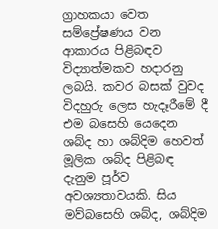ග්‍රාහකයා වෙත සම්ප්‍රේෂණය වන ආකාරය පිළිබඳව විද්‍යාත්මකව හදාරනු ලබයි. කවර බසක් වුවද විදහුරු ලෙස හැදෑරීමේ දී එම බසෙහි යෙදෙන ශබ්ද හා ශබ්දිම හෙවත් මූලික ශබ්ද පිළිබඳ දැනුම පූර්ව අවශ්‍යතාවයකි. සිය මව්බසෙහි ශබ්ද, ශබ්දිම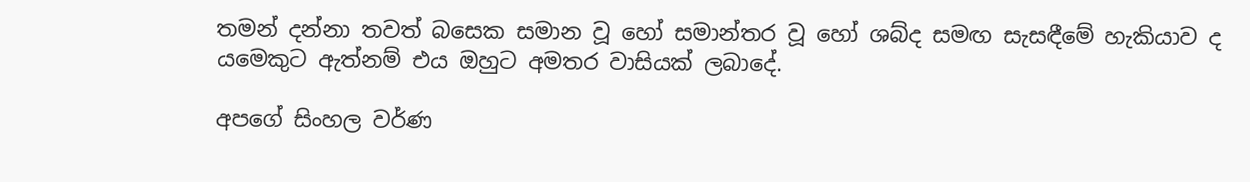තමන් දන්නා තවත් බසෙක සමාන වූ හෝ සමාන්තර වූ හෝ ශබ්ද සමඟ සැසඳීමේ හැකියාව ද යමෙකුට ඇත්නම් එය ඔහුට අමතර වාසියක් ලබාදේ.

අපගේ සිංහල වර්ණ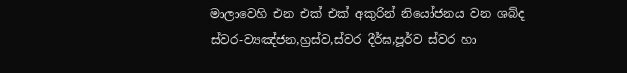මාලාවෙහි එන එක් එක් අකුරින් නියෝජනය වන ශබ්ද ස්වර-ව්‍යඤ්ජන,හ්‍රස්ව,ස්වර දීර්ඝ,පූර්ව ස්වර හා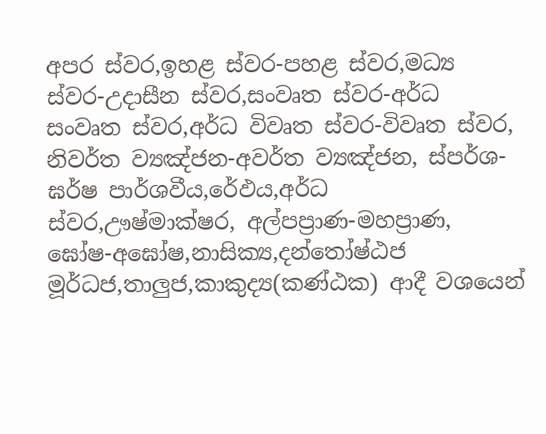අපර ස්වර,ඉහළ ස්වර-පහළ ස්වර,මධ්‍ය ස්වර-උදාසීන ස්වර,සංවෘත ස්වර-අර්ධ සංවෘත ස්වර,අර්ධ විවෘත ස්වර-විවෘත ස්වර, නිවර්ත ව්‍යඤ්ජන-අවර්ත ව්‍යඤ්ජන, ස්පර්ශ-ඝර්ෂ පාර්ශවීය,රේඵය,අර්ධ ස්වර,ඌෂ්මාක්ෂර, අල්පප්‍රාණ-මහප්‍රාණ, ඝෝෂ-අඝෝෂ,නාසික්‍ය,දන්තෝෂ්ඨජ මූර්ධජ,තාලුජ,කාකුද්‍ය(කණ්ඨක) ආදී වශයෙන්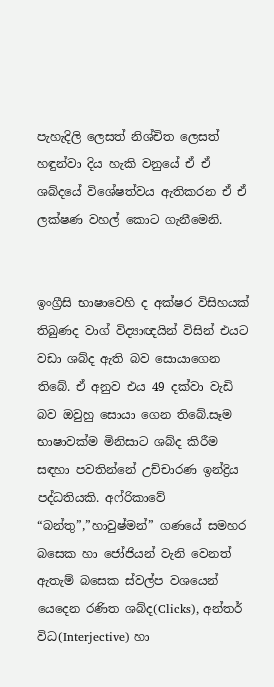පැහැදිලි ලෙසත් නිශ්චිත ලෙසත් හඳුන්වා දිය හැකි වනුයේ ඒ ඒ ශබ්දයේ විශේෂත්වය ඇතිකරන ඒ ඒ ලක්ෂණ වහල් කොට ගැනීමෙනි.


ඉංග්‍රීසි භාෂාවෙහි ද අක්ෂර විසිහයක් තිබුණද වාග් විද්‍යාඥයින් විසින් එයට වඩා ශබ්ද ඇති බව සොයාගෙන තිබේ. ඒ අනුව එය 49 දක්වා වැඩි බව ඔවුහු සොයා ගෙන තිබේ.සෑම භාෂාවක්ම මිනිසාට ශබ්ද කිරීම සඳහා පවතින්නේ උච්චාරණ ඉන්ද්‍රිය පද්ධතියකි. අෆ්රිකාවේ “බන්තු”,”හාවුෂ්මන්” ගණයේ සමහර බසෙක හා ජෝජියන් වැනි වෙනත් ඇතැම් බසෙක ස්වල්ප වශයෙන් යෙදෙන රණිත ශබ්ද(Clicks), අන්තර් විධ(Interjective) හා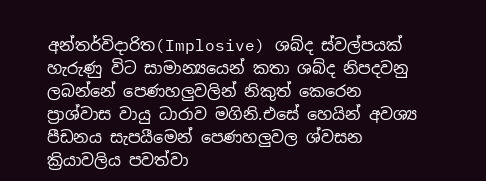අන්තර්විදාරිත(Implosive) ශබ්ද ස්වල්පයක් හැරුණු විට සාමාන්‍යයෙන් කතා ශබ්ද නිපදවනු ලබන්නේ පෙණහලුවලින් නිකුත් කෙරෙන ප්‍රාශ්වාස වායු ධාරාව මගිනි.එසේ හෙයින් අවශ්‍ය පීඩනය සැපයීමෙන් පෙණහලුවල ශ්වසන ක්‍රියාවලිය පවත්වා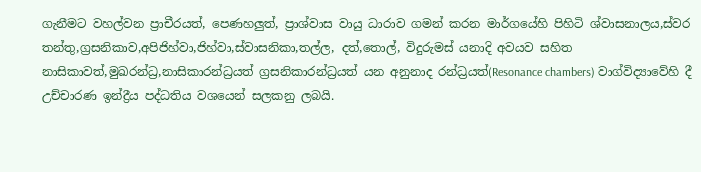ගැනීමට වහල්වන ප්‍රාචීරයත්, පෙණහලුත්, ප්‍රාශ්වාස වායු ධාරාව ගමන් කරන මාර්ගයේහි පිහිටි ශ්වාසනාලය,ස්වර තන්තු,ග්‍රසනිකාව,අපිජිහ්වා,ජිහ්වා,ස්වාසනිකා,තල්ල, දත්,තොල්, විදුරුමස් යනාදි අවයව සහිත නාසිකාවත්,මුඛරන්ධ්‍ර,නාසිකාරන්ධ්‍රයත් ග්‍රසනිකාරන්ධ්‍රයත් යන අනුනාද රන්ධ්‍රයත්(Resonance chambers) වාග්විද්‍යාවේහි දී උච්චාරණ ඉන්ද්‍රීය පද්ධතිය වශයෙන් සලකනු ලබයි.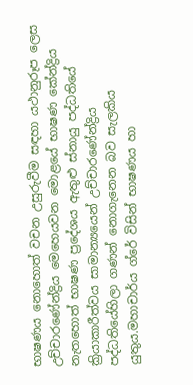භාෂණය නොහොත් වචන උසුරුවීම සඳහා යථානුරූප ලෙස උච්චාරණේන්ද්‍රිය මෙහෙයවන මොළයේ භාෂණ කේන්ද්‍රිය නැතහොත් භාෂණ ප්‍රදේශය ඇතුළු ස්නායු පද්ධතියේ ක්‍රියාකාරීත්වය සාමාන්‍යයෙන් උච්චාරණේන්ද්‍රිය පද්ධතියේහිලා ගණන් නොගැනෙන බව සැලකිය යුතුය.මහාචාර්ය ග්රේ විසින් භාෂණය හා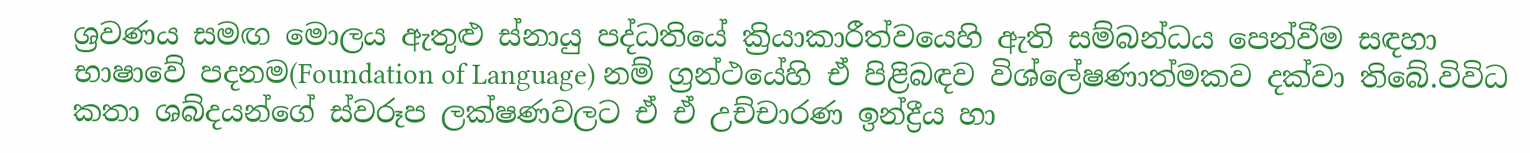ශ්‍රවණය සමඟ මොලය ඇතුළු ස්නායු පද්ධතියේ ක්‍රියාකාරීත්වයෙහි ඇති සම්බන්ධය පෙන්වීම සඳහා භාෂාවේ පදනම(Foundation of Language) නම් ග්‍රන්ථයේහි ඒ පිළිබඳව විශ්ලේෂණාත්මකව දක්වා තිබේ.විවිධ කතා ශබ්දයන්ගේ ස්වරූප ලක්ෂණවලට ඒ ඒ උච්චාරණ ඉන්ද්‍රීය හා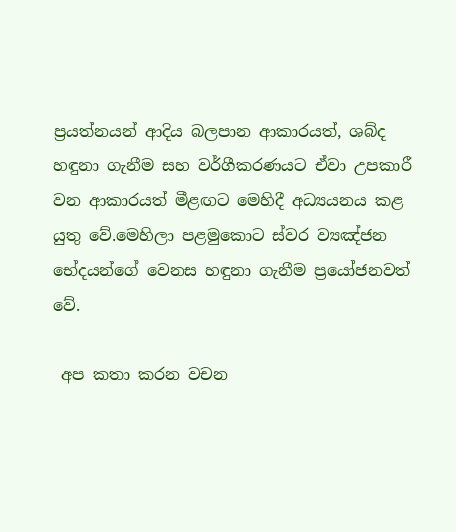ප්‍රයත්නයන් ආදිය බලපාන ආකාරයත්, ශබ්ද හඳුනා ගැනීම සහ වර්ගීකරණයට ඒවා උපකාරී වන ආකාරයත් මීළඟට මෙහිදී අධ්‍යයනය කළ යුතු වේ.මෙහිලා පළමුකොට ස්වර ව්‍යඤ්ජන භේදයන්ගේ වෙනස හඳුනා ගැනීම ප්‍රයෝජනවත් වේ.

 අප කතා කරන වචන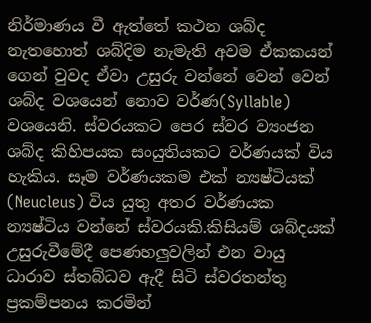නිර්මාණය වී ඇත්තේ කථන ශබ්ද නැතහොත් ශබ්දිම නැමැති අවම ඒකකයන් ගෙන් වුවද ඒවා උසුරු වන්නේ වෙන් වෙන් ශබ්ද වශයෙන් නොව වර්ණ(Syllable) වශයෙනි. ස්වරයකට පෙර ස්වර ව්‍යංජන ශබ්ද කිහිපයක සංයුතියකට වර්ණයක් විය හැකිය. සෑම වර්ණයකම එක් න්‍යෂ්ටියක් (Neucleus) විය යුතු අතර වර්ණයක න්‍යෂ්ටිය වන්නේ ස්වරයකි.කිසියම් ශබ්දයක් උසුරුවීමේදී පෙණහලුවලින් එන වායු ධාරාව ස්තබ්ධව ඇදී සිටි ස්වරතන්තු ප්‍රකම්පනය කරමින්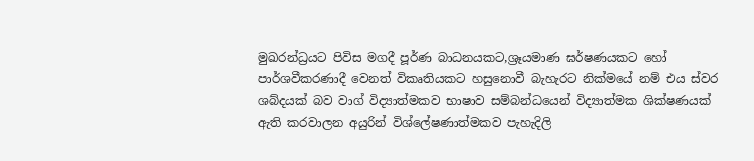මුඛරන්ධ්‍රයට පිවිස මගදී පූර්ණ බාධනයකට,ශ්‍රෑයමාණ ඝර්ෂණයකට හෝ පාර්ශවීකරණාදී වෙනත් විකෘතියකට හසුනොවී බැහැරට නික්මයේ නම් එය ස්වර ශබ්දයක් බව වාග් විද්‍යාත්මකව භාෂාව සම්බන්ධයෙන් විද්‍යාත්මක ශික්ෂණයක් ඇති කරවාලන අයුරින් විශ්ලේෂණාත්මකව පැහැදිලි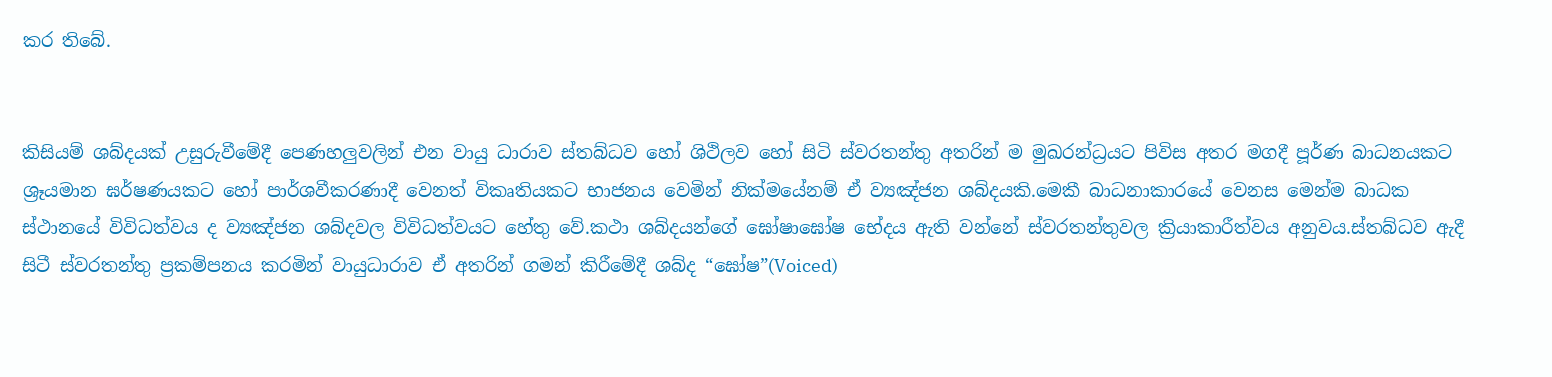කර තිබේ.


කිසියම් ශබ්දයක් උසුරුවීමේදී පෙණහලුවලින් එන වායු ධාරාව ස්තබ්ධව හෝ ශිථිලව හෝ සිටි ස්වරතන්තු අතරින් ම මුඛරන්ධ්‍රයට පිවිස අතර මගදී පූර්ණ බාධනයකට ශ්‍රෑයමාන ඝර්ෂණයකට හෝ පාර්ශවීකරණාදී වෙනත් විකෘතියකට භාජනය වෙමින් නික්මයේනම් ඒ ව්‍යඤ්ජන ශබ්දයකි.මෙකී බාධනාකාරයේ වෙනස මෙන්ම බාධක ස්ථානයේ විවිධත්වය ද ව්‍යඤ්ජන ශබ්දවල විවිධත්වයට හේතු වේ.කථා ශබ්දයන්ගේ ඝෝෂාඝෝෂ භේදය ඇති වන්නේ ස්වරතන්තුවල ක්‍රියාකාරීත්වය අනුවය.ස්තබ්ධව ඇදී සිටී ස්වරතන්තු ප්‍රකම්පනය කරමින් වායුධාරාව ඒ අතරින් ගමන් කිරීමේදී ශබ්ද “ඝෝෂ”(Voiced)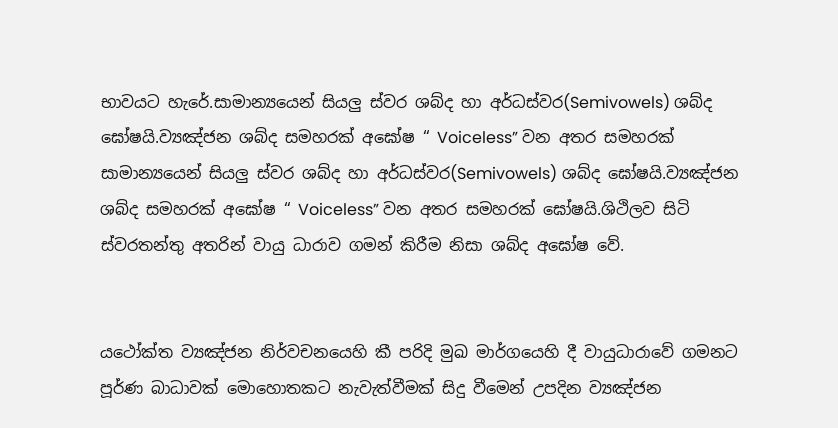භාවයට හැරේ.සාමාන්‍යයෙන් සියලු ස්වර ශබ්ද හා අර්ධස්වර(Semivowels) ශබ්ද ඝෝෂයි.ව්‍යඤ්ජන ශබ්ද සමහරක් අඝෝෂ “ Voiceless” වන අතර සමහරක් සාමාන්‍යයෙන් සියලු ස්වර ශබ්ද හා අර්ධස්වර(Semivowels) ශබ්ද ඝෝෂයි.ව්‍යඤ්ජන ශබ්ද සමහරක් අඝෝෂ “ Voiceless” වන අතර සමහරක් ඝෝෂයි.ශිථිලව සිටි ස්වරතන්තු අතරින් වායු ධාරාව ගමන් කිරීම නිසා ශබ්ද අඝෝෂ වේ.


යථෝක්ත ව්‍යඤ්ජන නිර්වචනයෙහි කී පරිදි මුඛ මාර්ගයෙහි දී වායුධාරාවේ ගමනට පූර්ණ බාධාවක් මොහොතකට නැවැත්වීමක් සිදු වීමෙන් උපදින ව්‍යඤ්ජන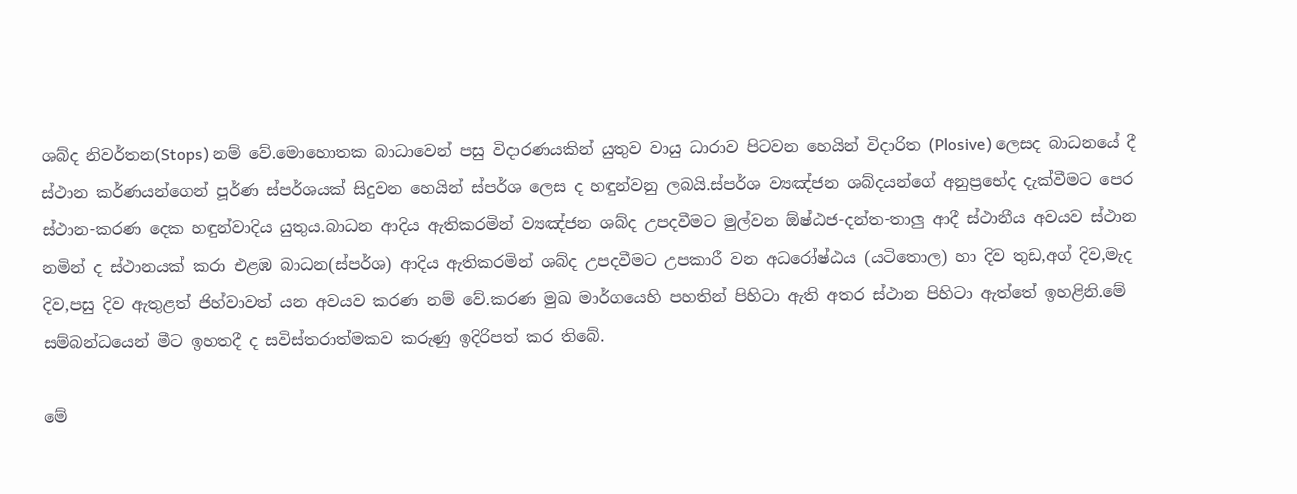ශබ්ද නිවර්තන(Stops) නම් වේ.මොහොතක බාධාවෙන් පසු විදාරණයකින් යුතුව වායු ධාරාව පිටවන හෙයින් විදාරිත (Plosive) ලෙසද බාධනයේ දී ස්ථාන කර්ණයන්ගෙන් පූර්ණ ස්පර්ශයක් සිදුවන හෙයින් ස්පර්ශ ලෙස ද හඳුන්වනු ලබයි.ස්පර්ශ ව්‍යඤ්ජන ශබ්දයන්ගේ අනුප්‍රභේද දැක්වීමට පෙර ස්ථාන-කරණ දෙක හඳුන්වාදිය යුතුය.බාධන ආදිය ඇතිකරමින් ව්‍යඤ්ජන ශබ්ද උපදවීමට මුල්වන ඕෂ්ඨජ-දන්ත-තාලු ආදී ස්ථානීය අවයව ස්ථාන නමින් ද ස්ථානයක් කරා එළඹ බාධන(ස්පර්ශ) ආදිය ඇතිකරමින් ශබ්ද උපදවීමට උපකාරී වන අධරෝෂ්ඨය (යටිතොල) හා දිව තුඩ,අග් දිව,මැද දිව,පසු දිව ඇතුළත් ජිහ්වාවත් යන අවයව කරණ නම් වේ.කරණ මුඛ මාර්ගයෙහි පහතින් පිහිටා ඇති අතර ස්ථාන පිහිටා ඇත්තේ ඉහළිනි.මේ සම්බන්ධයෙන් මීට ඉහතදී ද සවිස්තරාත්මකව කරුණු ඉදිරිපත් කර තිබේ.

මේ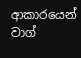ආකාරයෙන් වාග්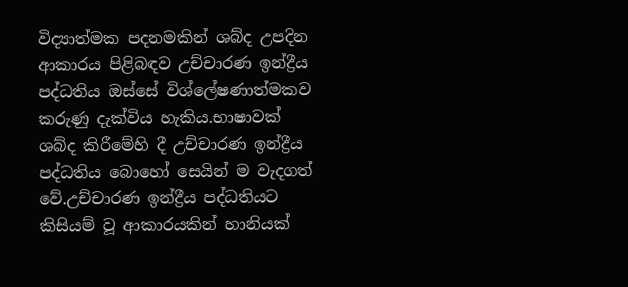විද්‍යාත්මක පදනමකින් ශබ්ද උපදින ආකාරය පිළිබඳව උච්චාරණ ඉන්ද්‍රීය පද්ධතිය ඔස්සේ විශ්ලේෂණාත්මකව කරුණු දැක්විය හැකිය.භාෂාවක් ශබ්ද කිරීමේහි දී උච්චාරණ ඉන්ද්‍රීය පද්ධතිය බොහෝ සෙයින් ම වැදගත් වේ.උච්චාරණ ඉන්ද්‍රීය පද්ධතියට කිසියම් වූ ආකාරයකින් හානියක්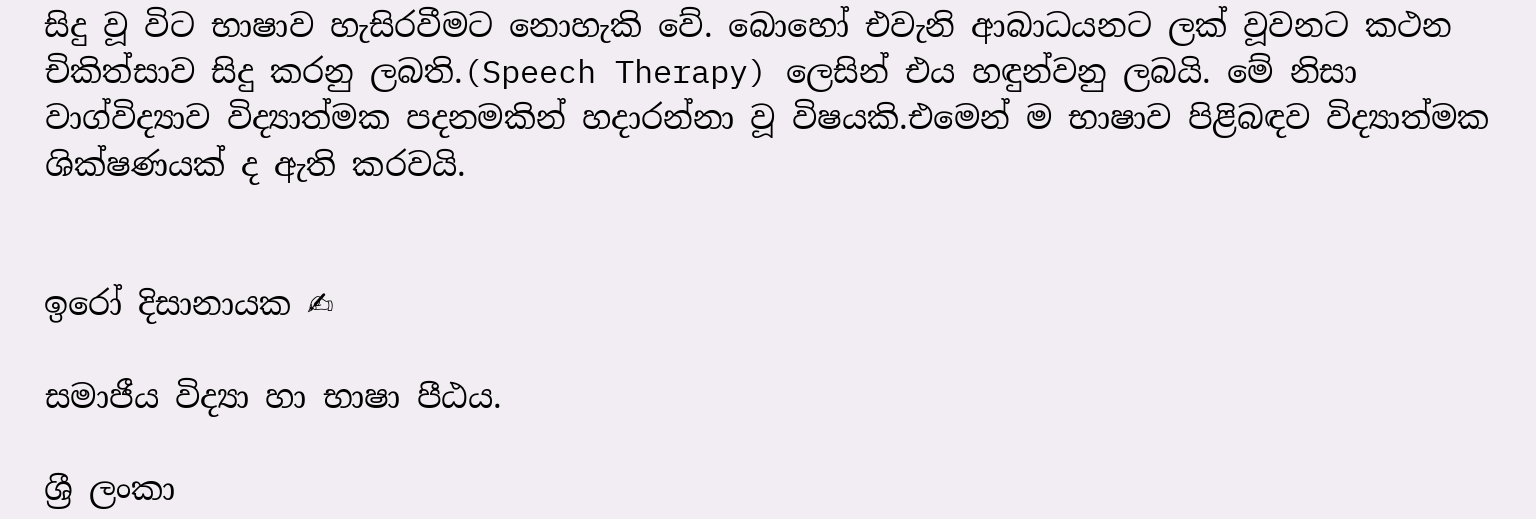සිදු වූ විට භාෂාව හැසිරවීමට නොහැකි වේ. බොහෝ එවැනි ආබාධයනට ලක් වූවනට කථන චිකිත්සාව සිදු කරනු ලබති.(Speech Therapy) ලෙසින් එය හඳුන්වනු ලබයි. මේ නිසා වාග්විද්‍යාව විද්‍යාත්මක පදනමකින් හදාරන්නා වූ විෂයකි.එමෙන් ම භාෂාව පිළිබඳව විද්‍යාත්මක ශික්ෂණයක් ද ඇති කරවයි.


ඉරෝ දිසානායක ✍

සමාජීය විද්‍යා හා භාෂා පීඨය.

ශ්‍රී ලංකා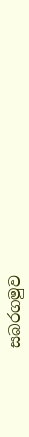සබරගමුව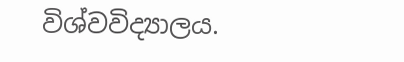විශ්වවිද්‍යාලය.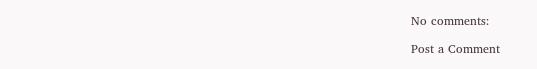No comments:

Post a Comment